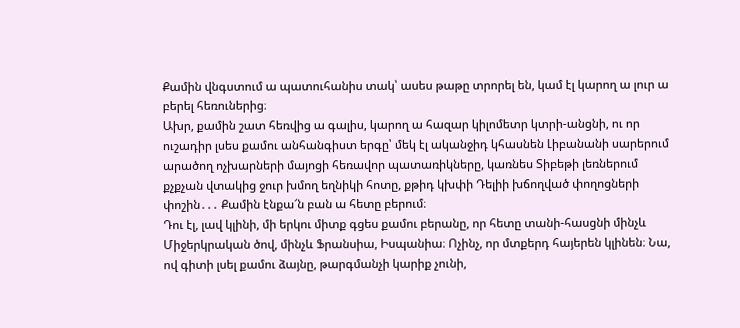Քամին վնգստում ա պատուհանիս տակ՝ ասես թաթը տրորել են, կամ էլ կարող ա լուր ա բերել հեռուներից։
Ախր, քամին շատ հեռվից ա գալիս, կարող ա հազար կիլոմետր կտրի-անցնի, ու որ ուշադիր լսես քամու անհանգիստ երգը՝ մեկ էլ ականջիդ կհասնեն Լիբանանի սարերում արածող ոչխարների մայոցի հեռավոր պատառիկները, կառնես Տիբեթի լեռներում քչքչան վտակից ջուր խմող եղնիկի հոտը, քթիդ կխփի Դելիի խճողված փողոցների փոշին․․․ Քամին էնքա՜ն բան ա հետը բերում։
Դու էլ, լավ կլինի, մի երկու միտք գցես քամու բերանը, որ հետը տանի-հասցնի մինչև Միջերկրական ծով, մինչև Ֆրանսիա, Իսպանիա։ Ոչինչ, որ մտքերդ հայերեն կլինեն։ Նա, ով գիտի լսել քամու ձայնը, թարգմանչի կարիք չունի,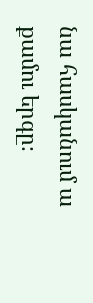նա հասկանում ա քամու երգը։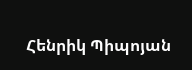Հենրիկ Պիպոյան